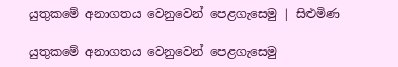යුතුකමේ අනාගතය වෙනුවෙන් පෙළගැසෙමු | සිළුමිණ

යුතුකමේ අනාගතය වෙනුවෙන් පෙළගැසෙමු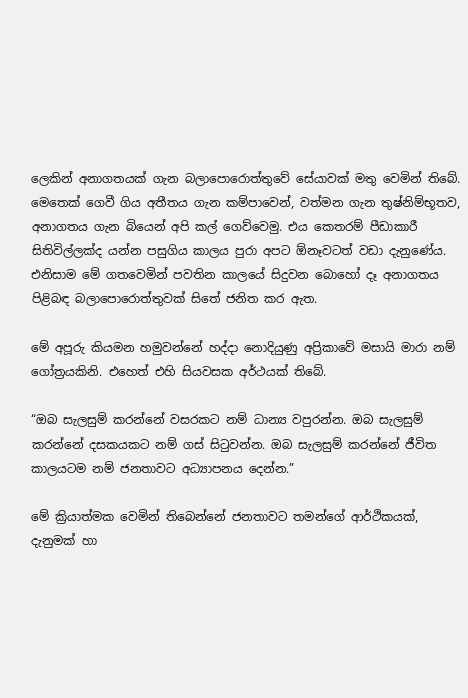ලෙකින් අනාගතයක් ගැන බලාපොරොත්තුවේ සේයාවක් මතු වෙමින් තිබේ. මෙතෙක් ගෙවී ගිය අතීතය ගැන කම්පාවෙන්, වත්මන ගැන තුෂ්නිම්භූතව, අනාගතය ගැන බියෙන් අපි කල් ගෙව්වෙමු. එය කෙතරම් පීඩාකාරී සිතිවිල්ලක්ද යන්න පසුගිය කාලය පුරා අපට ඕනෑවටත් වඩා දැනුණේය. එනිසාම මේ ගතවෙමින් පවතින කාලයේ සිදුවන බොහෝ දෑ අනාගතය පිළිබඳ බලාපොරොත්තුවක් සිතේ ජනිත කර ඇත.

මේ අපූරු කියමන හමුවන්නේ හද්දා නොදියුණු අප්‍රිකාවේ මසායි මාරා නම් ගෝත්‍රයකිනි. එහෙත් එහි සියවසක අර්ථයක් තිබේ.

“ඔබ සැලසුම් කරන්නේ වසරකට නම් ධාන්‍ය වපුරන්න. ඔබ සැලසුම් කරන්නේ දසකයකට නම් ගස් සිටුවන්න‍. ඔබ සැලසුම් කරන්නේ ජීවිත කාලයටම නම් ජනතාවට අධ්‍යාපනය දෙන්න.”

මේ ක්‍රියාත්මක වෙමින් තිබෙන්නේ ජනතාවට තමන්ගේ ආර්ථිකයක්, දැනුමක් හා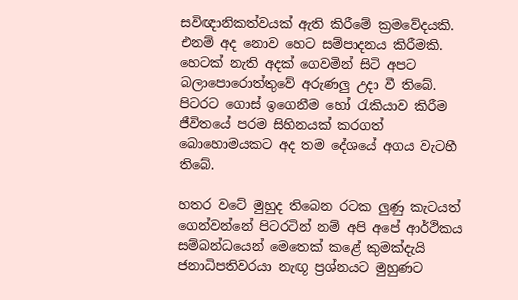සවිඥානිකත්වයක් ඇති කිරීමේ ක්‍රමවේදයකි. එනම් අද නොව හෙට සම්පාදනය කිරීමකි. හෙටක් නැති අදක් ගෙවමින් සිටි අපට බලාපොරොත්තුවේ අරුණලු උදා වී තිබේ. පිටරට ගොස් ඉගෙනීම හෝ රැකියාව කිරීම ජීවිතයේ පරම සිහිනයක් කරගත් බොහොමයකට අද තම දේශයේ අගය වැටහී තිබේ.

හතර වටේ මුහුද තිබෙන රටක ලුණු කැටයත් ගෙන්වන්නේ පිටරටින් නම් අපි අපේ ආර්ථිකය සම්බන්ධයෙන් මෙතෙක් කළේ කුමක්දැයි ජනාධිපතිවරයා නැඟූ ප්‍රශ්නයට මුහුණට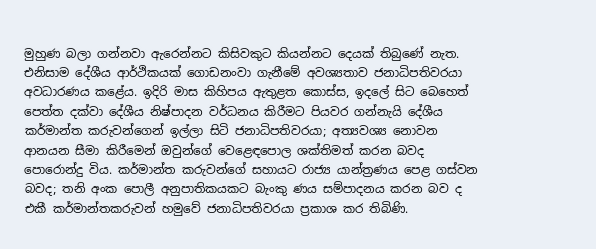මුහුණ බලා ගන්නවා ඇරෙන්නට කිසිවකුට කියන්නට දෙයක් තිබුණේ නැත. එනිසාම දේශීය ආර්ථිකයක් ගොඩනංවා ගැනීමේ අවශ්‍යතාව ජනාධිපතිවරයා අවධාරණය කළේය. ඉදිරි මාස කිහිපය ඇතුළත කොස්ස, ඉදලේ සිට බෙහෙත් පෙත්ත දක්වා දේශීය නිෂ්පාදන වර්ධනය කිරීමට පියවර ගන්නැයි දේශීය කර්මාන්ත කරුවන්ගෙන් ඉල්ලා සිටි ජනාධිපතිවරයා; අත්‍යවශ්‍ය නොවන ආනයන සීමා කිරීමෙන් ඔවුන්ගේ වෙළෙඳපොල ශක්තිමත් කරන බවද පොරොන්දු විය. කර්මාන්ත කරුවන්ගේ සහායට රාජ්‍ය යාන්ත්‍රණය පෙළ ගස්වන බවද; තනි අංක පොලී අනුපාතිකයකට බැංකු ණය සම්පාදනය කරන බව ද එකී කර්මාන්තකරුවන් හමුවේ ජනාධිපතිවරයා ප්‍රකාශ කර තිබිණි.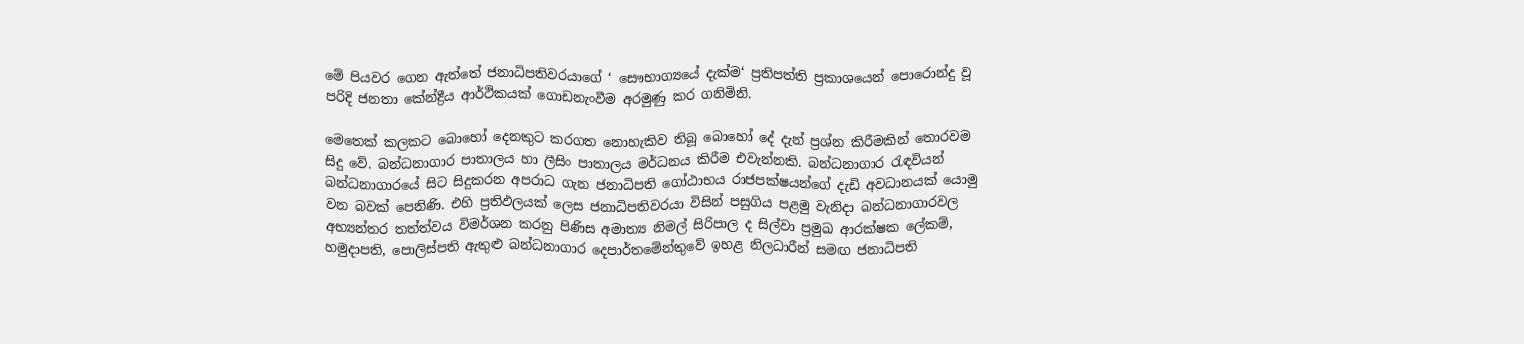මේ පියවර ගෙන ඇත්තේ ජනාධිපතිවරයාගේ ‘ සෞභාග්‍යයේ දැක්ම‘ ප්‍රතිපත්ති ප්‍රකාශයෙන් පොරොන්දු වූ පරිදි ජනතා කේන්ද්‍රීය ආර්ථිකයක් ගොඩනැංවීම අරමුණු කර ගනිමිනි.

මෙතෙක් කලකට බොහෝ දෙනකුට කරගත නොහැකිව තිබූ බොහෝ දේ දැන් ප්‍රශ්න කිරීමකින් තොරවම සිදු වේ. බන්ධනාගාර පාතාලය හා ලීසිං පාතාලය මර්ධනය කිරීම එවැන්නකි. බන්ධනාගාර රැඳවියන් බන්ධනාගාරයේ සිට සිදුකරන අපරාධ ගැන ජනාධිපති ගෝඨාභය රාජපක්ෂයන්ගේ දැඩි අවධානයක් යොමු වන බවක් පෙනිණි. එහි ප්‍රතිඵලයක් ලෙස ජනාධිපතිවරයා විසින් පසුගිය පළමු වැනිදා බන්ධනාගාරවල අභ්‍යන්තර තත්ත්වය විමර්ශන කරනු පිණිස අමාත්‍ය නිමල් සිරිපාල ද සිල්වා ප්‍රමුඛ ආරක්ෂක ලේකම්, හමුදාපති, පොලිස්පති ඇතුළු බන්ධනාගාර දෙපාර්තමේන්තුවේ ඉහළ නිලධාරීන් සමඟ ජනාධිපති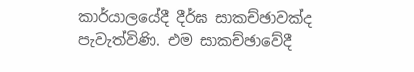කාර්යාලයේදී දීර්ඝ සාකච්ඡාවක්ද පැවැත්විණි. එම සාකච්ඡාවේදී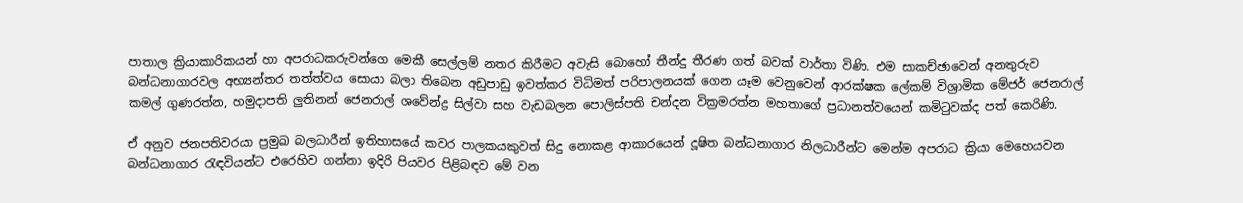පාතාල ක්‍රියාකාරිකයන් හා අපරාධකරුවන්ගෙ මෙකී සෙල්ලම් නතර කිරීමට අවැසි බොහෝ තීන්දු තීරණ ගත් බවක් වාර්තා විණි. එම සාකච්ඡාවෙන් අනතුරුව බන්ධනාගාරවල අභ්‍යන්තර තත්ත්වය සොයා බලා තිබෙන අඩුපාඩු ඉවත්කර විධිමත් පරිපාලනයක් ගෙන යෑම වෙනුවෙන් ආරක්ෂක ලේකම් විශ්‍රාමික මේජර් ජෙනරාල් කමල් ගුණරත්න, හමුදාපති ලුතිනන් ජෙනරාල් ශවේන්ද්‍ර සිල්වා සහ වැඩබලන පොලිස්පති චන්දන වික්‍රමරත්න මහතාගේ ප්‍රධානත්වයෙන් කමිටුවක්ද පත් කෙරිණි.

ඒ අනුව ජනපතිවරයා ප්‍රමුඛ බලධාරීන් ඉතිහාසයේ කවර පාලකයකුවත් සිදු නොකළ ආකාරයෙන් දූෂිත බන්ධනාගාර නිලධාරීන්ට මෙන්ම අපරාධ ක්‍රියා මෙහෙයවන බන්ධනාගාර රැඳවියන්ට එරෙහිව ගන්නා ඉදිරි පියවර පිළිබඳව මේ වන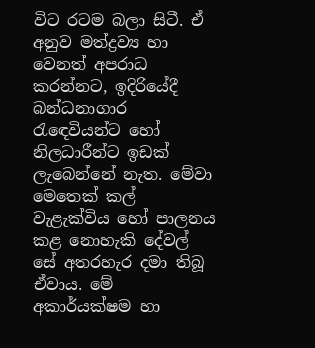විට රටම බලා සිටී. ඒ අනුව මත්ද්‍රව්‍ය හා වෙනත් අපරාධ කරන්නට, ඉදිරියේදී බන්ධනාගාර රැඳෙවියන්ට හෝ නිලධාරීන්ට ඉඩක් ලැබෙන්නේ නැත. මේවා මෙතෙක් කල් වැළැක්විය හෝ පාලනය කළ නොහැකි දේවල් සේ අතරහැර දමා තිබූ ඒවාය. මේ අකාර්යක්ෂම හා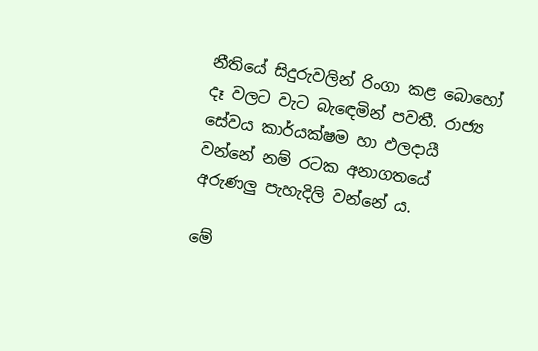නීතියේ සිදුරුවලින් රිංගා කළ බොහෝ දෑ වලට වැට බැඳෙමින් පවතී. රාජ්‍ය සේවය කාර්යක්ෂම හා ඵලදායී වන්නේ නම් රටක අනාගතයේ අරුණලු පැහැදිලි වන්නේ ය.

මේ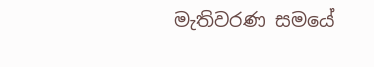මැතිවරණ සමයේ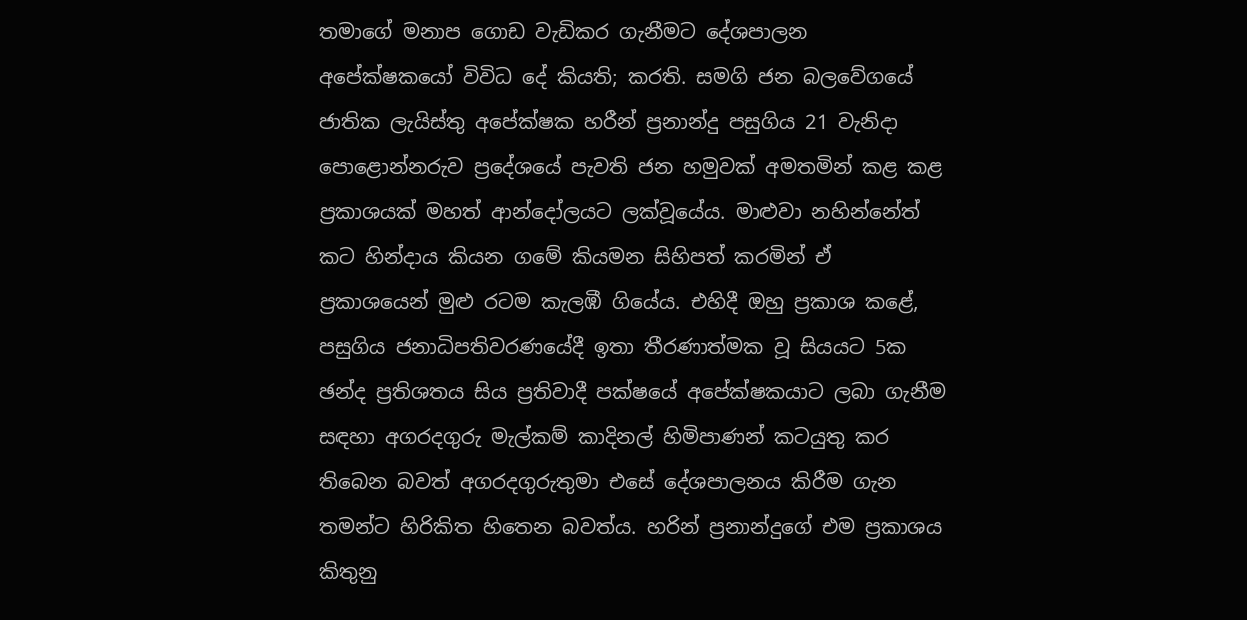තමාගේ මනාප ගොඩ වැඩිකර ගැනීමට දේශපාලන අපේක්ෂකයෝ විවිධ දේ කියති; කරති. සමගි ජන බලවේගයේ ජාතික ලැයිස්තු අපේක්ෂක හරීන් ප්‍රනාන්දු පසුගිය 21 වැනිදා පොළොන්නරුව ප්‍රදේශයේ පැවති ජන හමුවක් අමතමින් කළ කළ ප්‍රකාශයක් මහත් ආන්දෝලයට ලක්වූයේය. මාළුවා නහින්නේත් කට හින්දාය කියන ගමේ කියමන සිහිපත් කරමින් ඒ ප්‍රකාශයෙන් මුළු රටම කැලඹී ගියේය. එහිදී ඔහු ප්‍රකාශ කළේ, පසුගිය ජනාධිපතිවරණයේදී ඉතා තීරණාත්මක වූ සියයට 5ක ඡන්ද ප්‍රතිශතය සිය ප්‍රතිවාදී පක්ෂයේ අපේක්ෂකයාට ලබා ගැනීම සඳහා අගරදගුරු මැල්කම් කාදිනල් හිමිපාණන් කටයුතු කර තිබෙන බවත් අගරදගුරුතුමා එසේ දේශපාලනය කිරීම ගැන තමන්ට හිරිකිත හිතෙන බවත්ය. හරින් ප්‍රනාන්දුගේ එම ප්‍රකාශය කිතුනු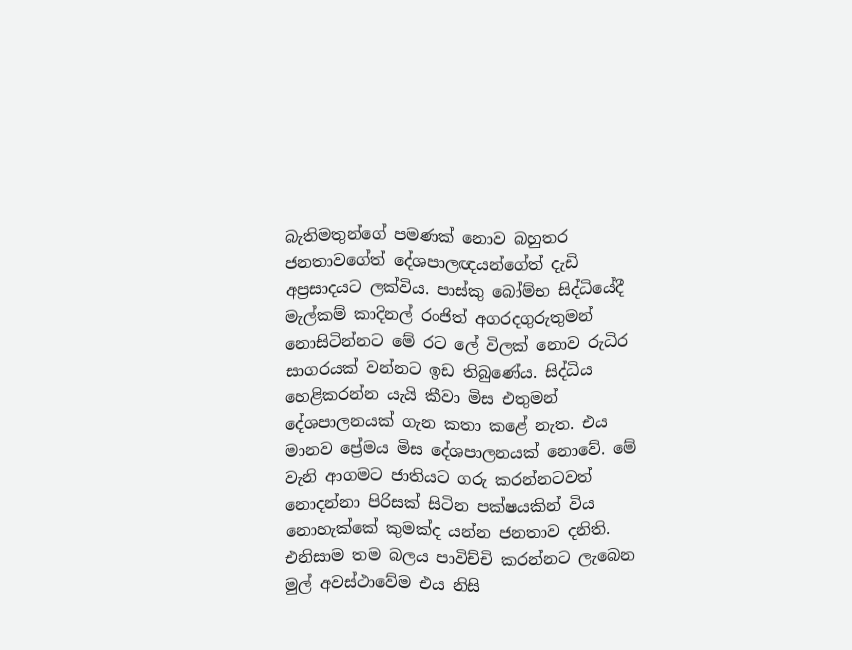බැතිමතුන්ගේ පමණක් නොව බහුතර ජනතාවගේත් දේශපාලඥයන්ගේත් දැඩි අප්‍රසාදයට ලක්විය. පාස්කු බෝම්භ සිද්ධියේදී මැල්කම් කාදිනල් රංජිත් අගරදගුරුතුමන් නොසිටින්නට මේ රට ලේ විලක් නොව රුධිර සාගරයක් වන්නට ඉඩ තිබුණේය. සිද්ධිය හෙළිකරන්න යැයි කීවා මිස එතුමන් දේශපාලනයක් ගැන කතා කළේ නැත. එය මානව ප්‍රේමය මිස දේශපාලනයක් නොවේ. මේ වැනි ආගමට ජාතියට ගරු කරන්නටවත් නොදන්නා පිරිසක් සිටින පක්ෂයකින් විය නොහැක්කේ කුමක්ද යන්න ජනතාව දනිති. එනිසාම තම බලය පාවිච්චි කරන්නට ලැබෙන මුල් අවස්ථාවේම එය නිසි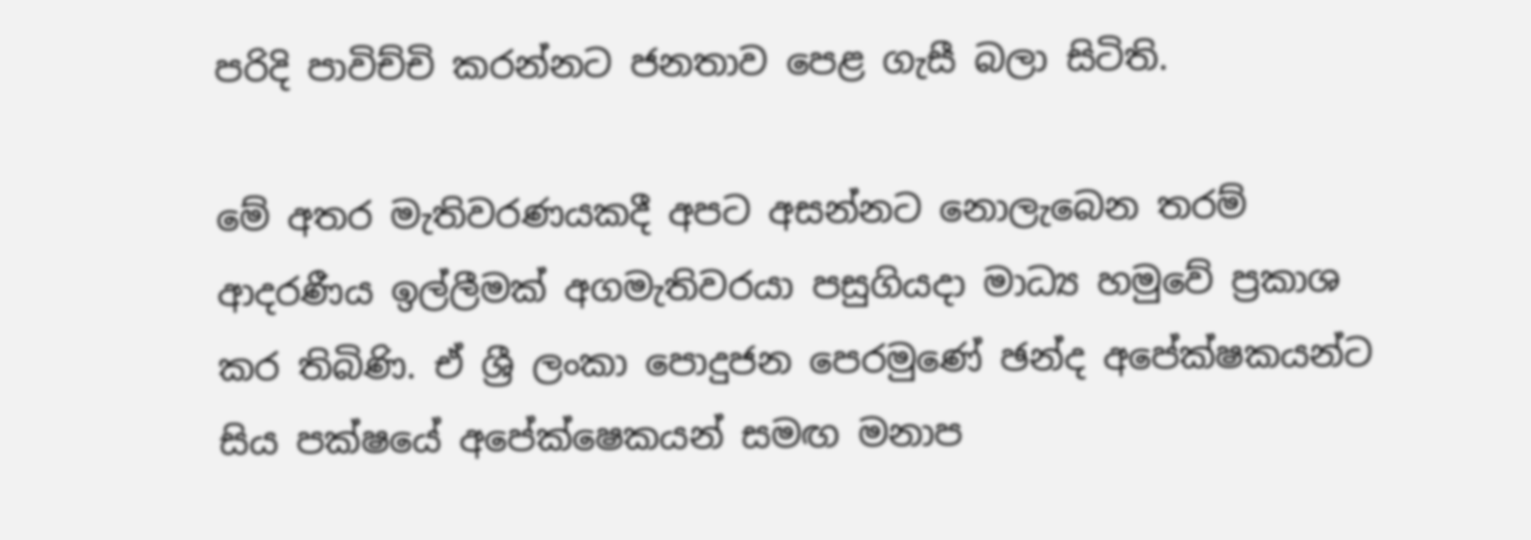පරිදි පාවිච්චි කරන්නට ජනතාව පෙළ ගැසී බලා සිටිති.

මේ අතර මැතිවරණයකදී අපට අසන්නට නොලැබෙන තරම් ආදරණීය ඉල්ලීමක් අගමැතිවරයා පසුගියදා මාධ්‍ය හමුවේ ප්‍රකාශ කර තිබිණි. ඒ ශ්‍රී ලංකා පොදුජන පෙරමුණේ ඡන්ද අපේක්ෂකයන්ට සිය පක්ෂයේ අපේක්ෂෙකයන් සමඟ මනාප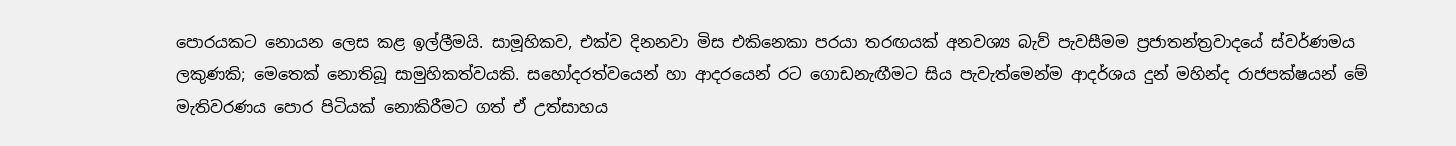පොරයකට නොයන ලෙස කළ ඉල්ලීමයි. සාමූහිකව, එක්ව දිනනවා මිස එකිනෙකා පරයා තරඟයක් අනවශ්‍ය බැව් පැවසීමම ප්‍රජාතන්ත්‍රවාදයේ ස්වර්ණමය ලකුණකි; මෙතෙක් නොතිබූ සාමුහිකත්වයකි. සහෝදරත්වයෙන් හා ආදරයෙන් රට ගොඩනැඟීමට සිය පැවැත්මෙන්ම ආදර්ශය දුන් මහින්ද රාජපක්ෂයන් මේ මැතිවරණය පොර පිටියක් නොකිරීමට ගත් ඒ උත්සාහය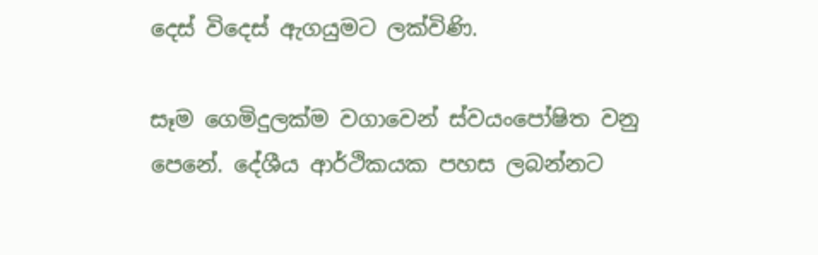දෙස් විදෙස් ඇගයුමට ලක්විණි.

සෑම ගෙමිදුලක්ම වගාවෙන් ස්වයංපෝෂිත වනු පෙනේ. දේශීය ආර්ථිකයක පහස ලබන්නට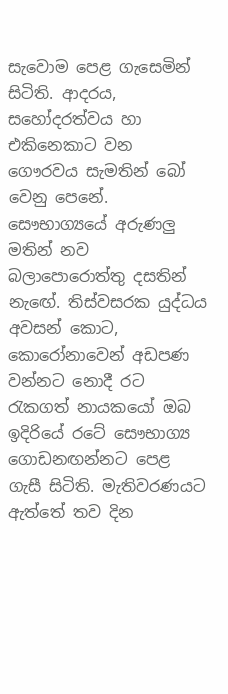සැවොම පෙළ ගැසෙමින් සිටිති. ආදරය, සහෝදරත්වය හා එකිනෙකාට වන ගෞරවය සැමතින් බෝ වෙනු පෙනේ. සෞභාග්‍යයේ අරුණලු මතින් නව බලාපොරොත්තු දසතින් නැඟේ. තිස්වසරක යුද්ධය අවසන් කොට, කොරෝනාවෙන් අඩපණ වන්නට නොදී රට රැකගත් නායකයෝ ඔබ ඉදිරියේ රටේ සෞභාග්‍ය ගොඩනඟන්නට පෙළ ගැසී සිටිති. මැතිවරණයට ඇත්තේ තව දින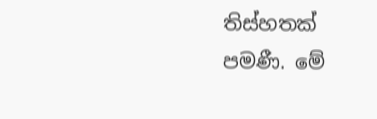තිස්හතක් පමණී. මේ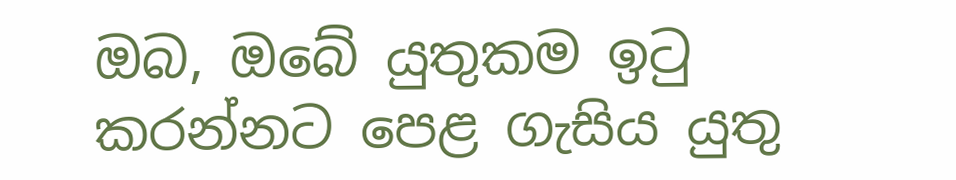ඔබ, ඔබේ යුතුකම ඉටු කරන්නට පෙළ ගැසිය යුතු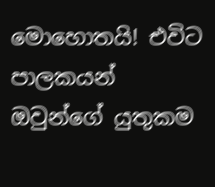මොහොතයි! එවිට පාලකයන් ඔවුන්ගේ යුතුකම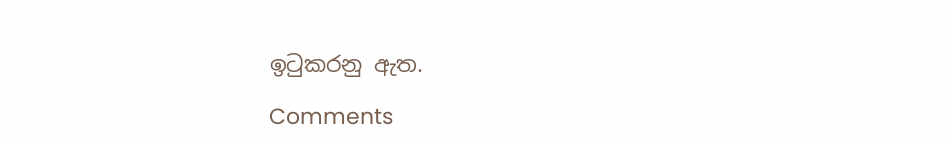ඉටුකරනු ඇත.

Comments